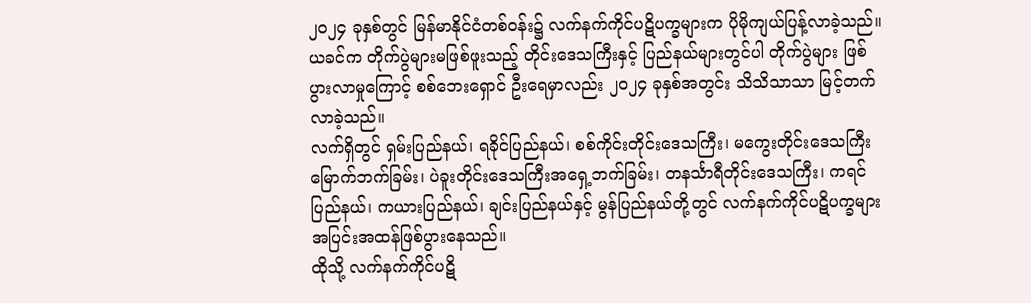၂၀၂၄ ခုနှစ်တွင် မြန်မာနိုင်ငံတစ်ဝန်း၌ လက်နက်ကိုင်ပဋိပက္ခများက ပိုမိုကျယ်ပြန့်လာခဲ့သည်။
ယခင်က တိုက်ပွဲများမဖြစ်ဖူးသည့် တိုင်းဒေသကြီးနှင့် ပြည်နယ်များတွင်ပါ တိုက်ပွဲများ ဖြစ်ပွားလာမှုကြောင့် စစ်ဘေးရှောင် ဦးရေမှာလည်း ၂၀၂၄ ခုနှစ်အတွင်း သိသိသာသာ မြင့်တက်လာခဲ့သည်။
လက်ရှိတွင် ရှမ်းပြည်နယ်၊ ရခိုင်ပြည်နယ်၊ စစ်ကိုင်းတိုင်းဒေသကြီး၊ မကွေးတိုင်းဒေသကြီး မြောက်ဘက်ခြမ်း၊ ပဲခူးတိုင်းဒေသကြီးအရှေ့ဘက်ခြမ်း၊ တနင်္သာရီတိုင်းဒေသကြီး၊ ကရင်ပြည်နယ်၊ ကယားပြည်နယ်၊ ချင်းပြည်နယ်နှင့် မွန်ပြည်နယ်တို့တွင် လက်နက်ကိုင်ပဋိပက္ခများ အပြင်းအထန်ဖြစ်ပွားနေသည်။
ထိုသို့ လက်နက်ကိုင်ပဋိ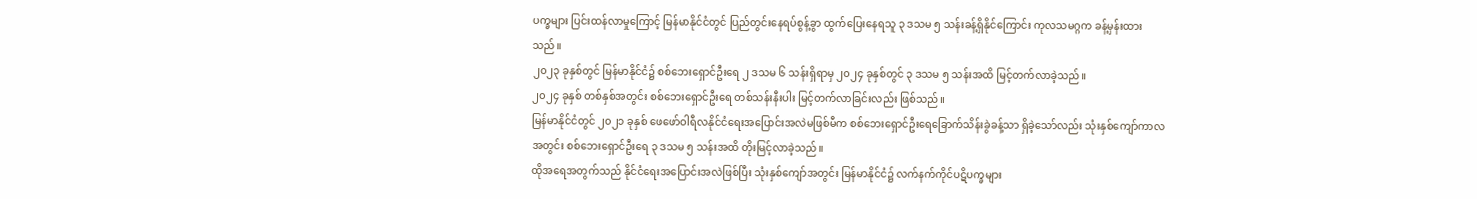ပက္ခများ ပြင်းထန်လာမှုကြောင့် မြန်မာနိုင်ငံတွင် ပြည်တွင်းနေရပ်စွန့်ခွာ ထွက်ပြေးနေရသူ ၃ ဒသမ ၅ သန်းခန့်ရှိနိုင်ကြောင်း ကုလသမဂ္ဂက ခန့်မှန်းထားသည်။
၂၀၂၃ ခုနှစ်တွင် မြန်မာနိုင်ငံ၌ စစ်ဘေးရှောင်ဦးရေ ၂ ဒသမ ၆ သန်းရှိရာမှ ၂၀၂၄ ခုနှစ်တွင် ၃ ဒသမ ၅ သန်းအထိ မြင့်တက်လာခဲ့သည်။
၂၀၂၄ ခုနှစ် တစ်နှစ်အတွင်း စစ်ဘေးရှောင်ဦးရေ တစ်သန်းနီးပါး မြင့်တက်လာခြင်းလည်း ဖြစ်သည်။
မြန်မာနိုင်ငံတွင် ၂၀၂၁ ခုနှစ် ဖေဖော်ဝါရီလနိုင်ငံရေးအပြောင်းအလဲမဖြစ်မီက စစ်ဘေးရှောင်ဦးရေခြောက်သိန်းခွဲခန့်သာ ရှိခဲ့သော်လည်း သုံးနှစ်ကျော်ကာလအတွင်း စစ်ဘေးရှောင်ဦးရေ ၃ ဒသမ ၅ သန်းအထိ တိုးမြင့်လာခဲ့သည်။
ထိုအရေအတွက်သည် နိုင်ငံရေးအပြောင်းအလဲဖြစ်ပြီး သုံးနှစ်ကျော်အတွင်း မြန်မာနိုင်ငံ၌ လက်နက်ကိုင်ပဋိပက္ခများ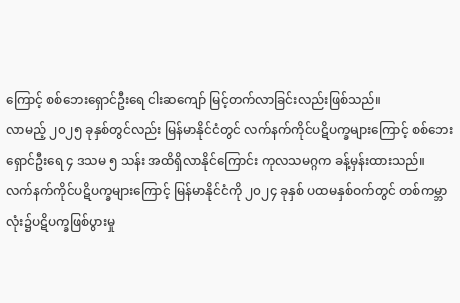ကြောင့် စစ်ဘေးရှောင်ဦးရေ ငါးဆကျော် မြင့်တက်လာခြင်းလည်းဖြစ်သည်။
လာမည့် ၂၀၂၅ ခုနှစ်တွင်လည်း မြန်မာနိုင်ငံတွင် လက်နက်ကိုင်ပဋိပက္ခများကြောင့် စစ်ဘေးရှောင်ဦးရေ ၄ ဒသမ ၅ သန်း အထိရှိလာနိုင်ကြောင်း ကုလသမဂ္ဂက ခန့်မှန်းထားသည်။
လက်နက်ကိုင်ပဋိပက္ခများကြောင့် မြန်မာနိုင်ငံကို ၂၀၂၄ ခုနှစ် ပထမနှစ်ဝက်တွင် တစ်ကမ္ဘာလုံး၌ပဋိပက္ခဖြစ်ပွားမှု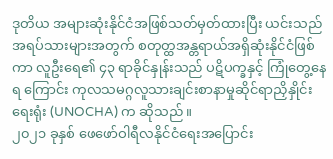ဒုတိယ အများဆုံးနိုင်ငံအဖြစ်သတ်မှတ်ထားပြီး ယင်းသည် အရပ်သားများအတွက် စတုတ္ထအန္တရာယ်အရှိဆုံးနိုင်ငံဖြစ်ကာ လူဦးရေ၏ ၄၃ ရာခိုင်နှုန်းသည် ပဋိပက္ခနှင့် ကြုံတွေ့နေရ ကြောင်း ကုလသမဂ္ဂလူသားချင်းစာနာမှုဆိုင်ရာညှိနှိုင်းရေးရုံး (UNOCHA) က ဆိုသည်။
၂၀၂၁ ခုနှစ် ဖေဖော်ဝါရီလနိုင်ငံရေးအပြောင်း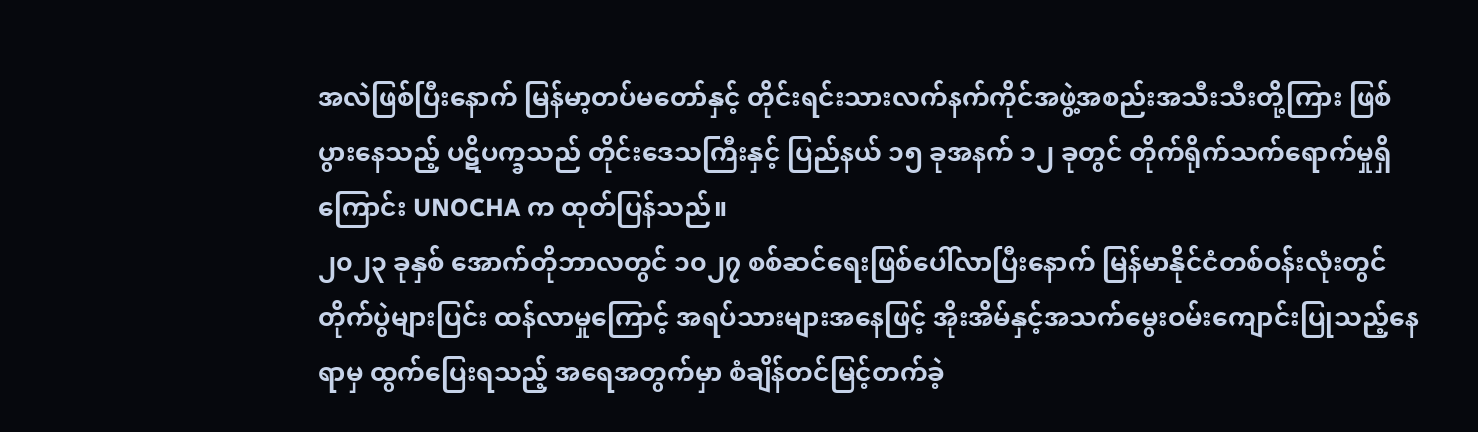အလဲဖြစ်ပြီးနောက် မြန်မာ့တပ်မတော်နှင့် တိုင်းရင်းသားလက်နက်ကိုင်အဖွဲ့အစည်းအသီးသီးတို့ကြား ဖြစ်ပွားနေသည့် ပဋိပက္ခသည် တိုင်းဒေသကြီးနှင့် ပြည်နယ် ၁၅ ခုအနက် ၁၂ ခုတွင် တိုက်ရိုက်သက်ရောက်မှုရှိကြောင်း UNOCHA က ထုတ်ပြန်သည်။
၂၀၂၃ ခုနှစ် အောက်တိုဘာလတွင် ၁၀၂၇ စစ်ဆင်ရေးဖြစ်ပေါ်လာပြီးနောက် မြန်မာနိုင်ငံတစ်ဝန်းလုံးတွင် တိုက်ပွဲများပြင်း ထန်လာမှုကြောင့် အရပ်သားများအနေဖြင့် အိုးအိမ်နှင့်အသက်မွေးဝမ်းကျောင်းပြုသည့်နေရာမှ ထွက်ပြေးရသည့် အရေအတွက်မှာ စံချိန်တင်မြင့်တက်ခဲ့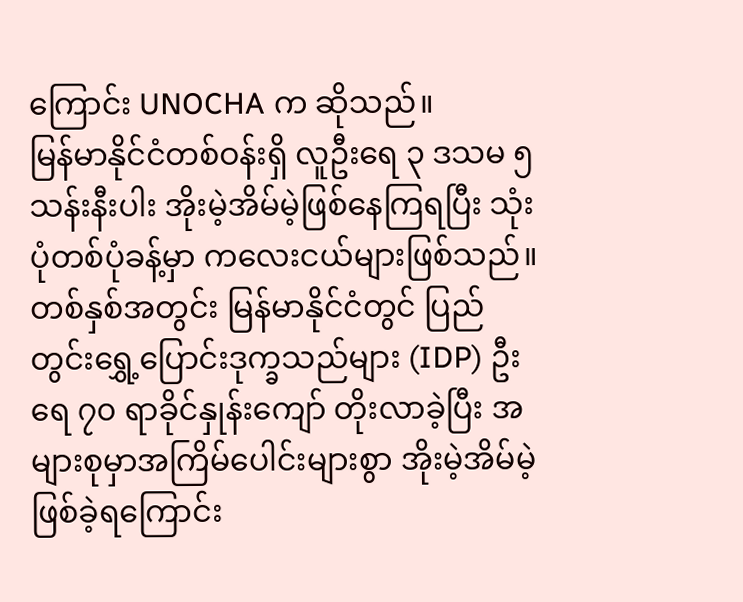ကြောင်း UNOCHA က ဆိုသည်။
မြန်မာနိုင်ငံတစ်ဝန်းရှိ လူဦးရေ ၃ ဒသမ ၅ သန်းနီးပါး အိုးမဲ့အိမ်မဲ့ဖြစ်နေကြရပြီး သုံးပုံတစ်ပုံခန့်မှာ ကလေးငယ်များဖြစ်သည်။
တစ်နှစ်အတွင်း မြန်မာနိုင်ငံတွင် ပြည်တွင်းရွှေ့ပြောင်းဒုက္ခသည်များ (IDP) ဦးရေ ၇၀ ရာခိုင်နှုန်းကျော် တိုးလာခဲ့ပြီး အများစုမှာအကြိမ်ပေါင်းများစွာ အိုးမဲ့အိမ်မဲ့ဖြစ်ခဲ့ရကြောင်း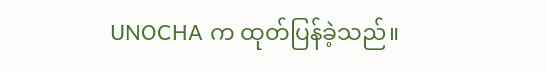UNOCHA က ထုတ်ပြန်ခဲ့သည်။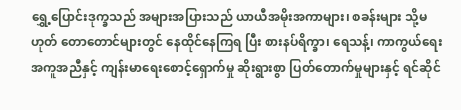ရွှေ့ပြောင်းဒုက္ခသည် အများအပြားသည် ယာယီအမိုးအကာများ၊ စခန်းများ သို့မဟုတ် တောတောင်များတွင် နေထိုင်နေကြရ ပြီး စားနပ်ရိက္ခာ၊ ရေသန့်၊ ကာကွယ်ရေးအကူအညီနှင့် ကျန်းမာရေးစောင့်ရှောက်မှု ဆိုးရွားစွာ ပြတ်တောက်မှုများနှင့် ရင်ဆိုင်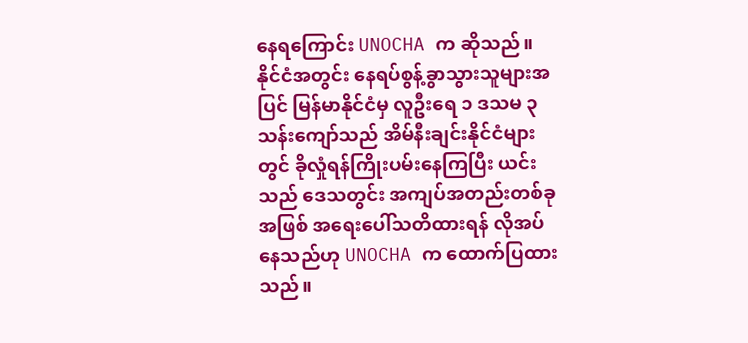နေရကြောင်း UNOCHA က ဆိုသည်။
နိုင်ငံအတွင်း နေရပ်စွန့်ခွာသွားသူများအပြင် မြန်မာနိုင်ငံမှ လူဦးရေ ၁ ဒသမ ၃ သန်းကျော်သည် အိမ်နီးချင်းနိုင်ငံများတွင် ခိုလှုံရန်ကြိုးပမ်းနေကြပြီး ယင်းသည် ဒေသတွင်း အကျပ်အတည်းတစ်ခုအဖြစ် အရေးပေါ်သတိထားရန် လိုအပ်နေသည်ဟု UNOCHA က ထောက်ပြထားသည်။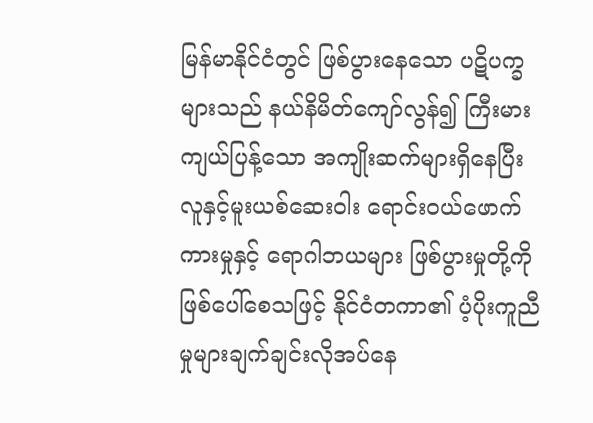မြန်မာနိုင်ငံတွင် ဖြစ်ပွားနေသော ပဋိပက္ခများသည် နယ်နိမိတ်ကျော်လွန်၍ ကြီးမားကျယ်ပြန့်သော အကျိုးဆက်များရှိနေပြီး လူနှင့်မူးယစ်ဆေးဝါး ရောင်းဝယ်ဖောက်ကားမှုနှင့် ရောဂါဘယများ ဖြစ်ပွားမှုတို့ကို ဖြစ်ပေါ်စေသဖြင့် နိုင်ငံတကာ၏ ပံ့ပိုးကူညီမှုများချက်ချင်းလိုအပ်နေ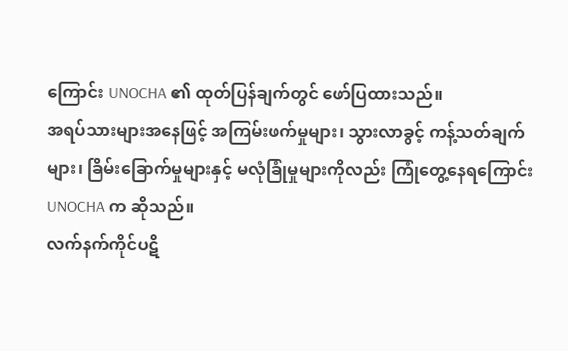ကြောင်း UNOCHA ၏ ထုတ်ပြန်ချက်တွင် ဖော်ပြထားသည်။
အရပ်သားများအနေဖြင့် အကြမ်းဖက်မှုများ၊ သွားလာခွင့် ကန့်သတ်ချက်များ၊ ခြိမ်းခြောက်မှုများနှင့် မလုံခြုံမှုများကိုလည်း ကြုံတွေ့နေရကြောင်း UNOCHA က ဆိုသည်။
လက်နက်ကိုင်ပဋိ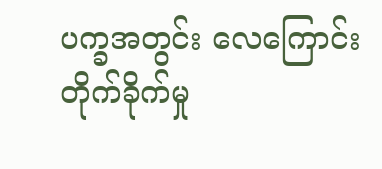ပက္ခအတွင်း လေကြောင်း တိုက်ခိုက်မှု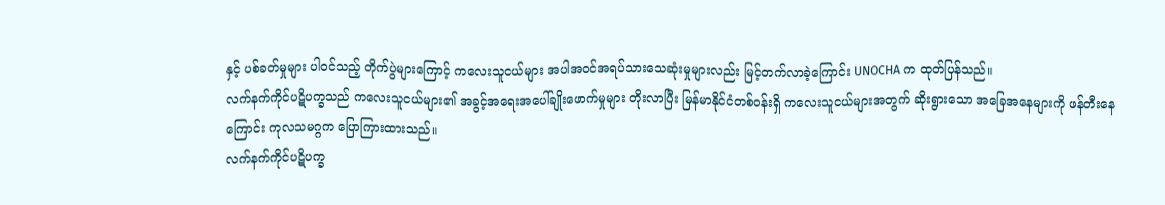နှင့် ပစ်ခတ်မှုများ ပါဝင်သည့် တိုက်ပွဲများကြောင့် ကလေးသူငယ်များ အပါအဝင်အရပ်သားသေဆုံးမှုများလည်း မြင့်တက်လာခဲ့ကြောင်း UNOCHA က ထုတ်ပြန်သည်။
လက်နက်ကိုင်ပဋိပက္ခသည် ကလေးသူငယ်များ၏ အခွင့်အရေးအပေါ်ချိုးဖောက်မှုများ တိုးလာပြီး မြန်မာနိုင်ငံတစ်ဝန်းရှိ ကလေးသူငယ်များအတွက် ဆိုးရွားသော အခြေအနေများကို ဖန်တီးနေကြောင်း ကုလသမဂ္ဂက ပြောကြားထားသည်။
လက်နက်ကိုင်ပဋိပက္ခ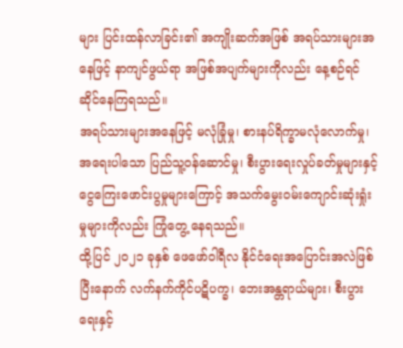များ ပြင်းထန်လာခြင်း၏ အကျိုးဆက်အဖြစ် အရပ်သားများအနေဖြင့် နာကျင်ဖွယ်ရာ အဖြစ်အပျက်များကိုလည်း နေ့စဉ်ရင်ဆိုင်နေကြရသည်။
အရပ်သားများအနေဖြင့် မလုံခြုံမှု၊ စားနပ်ရိက္ခာမလုံလောက်မှု၊ အရေးပါသော ပြည်သူ့ဝန်ဆောင်မှု၊ စီးပွားရေးလှုပ်ခတ်မှုများနှင့် ငွေကြေးဖောင်းပွမှုများကြောင့် အသက်မွေးဝမ်းကျောင်းဆုံးရှုံးမှုများကိုလည်း ကြုံတွေ့ နေရသည်။
ထို့ပြင် ၂၀၂၁ ခုနှစ် ဖေဖော်ဝါရီလ နိုင်ငံရေးအပြောင်းအလဲဖြစ်ပြီးနောက် လက်နက်ကိုင်ပဋိပက္ခ၊ ဘေးအန္တရာယ်များ၊ စီးပွားရေးနှင့်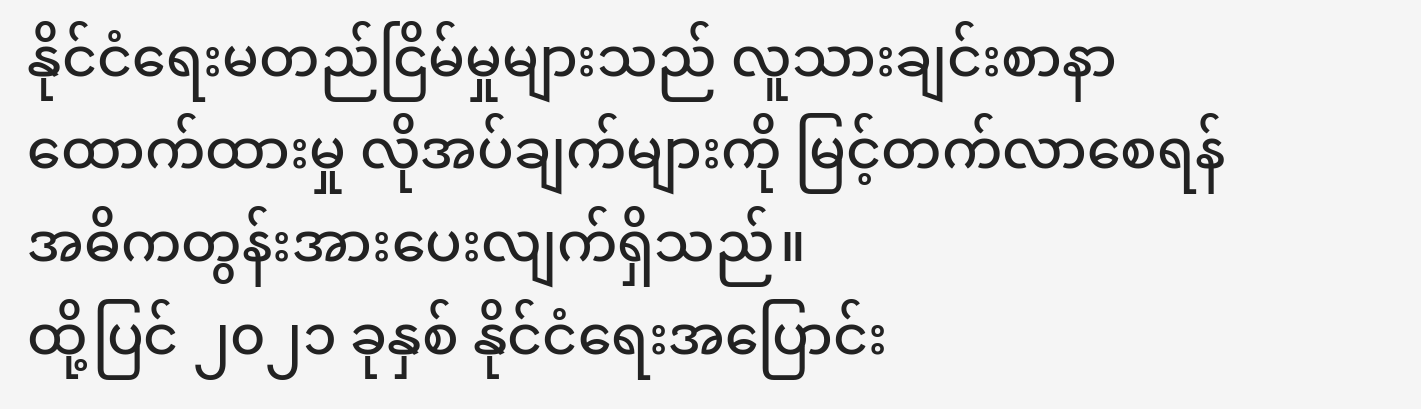နိုင်ငံရေးမတည်ငြိမ်မှုများသည် လူသားချင်းစာနာထောက်ထားမှု လိုအပ်ချက်များကို မြင့်တက်လာစေရန် အဓိကတွန်းအားပေးလျက်ရှိသည်။
ထို့ပြင် ၂၀၂၁ ခုနှစ် နိုင်ငံရေးအပြောင်း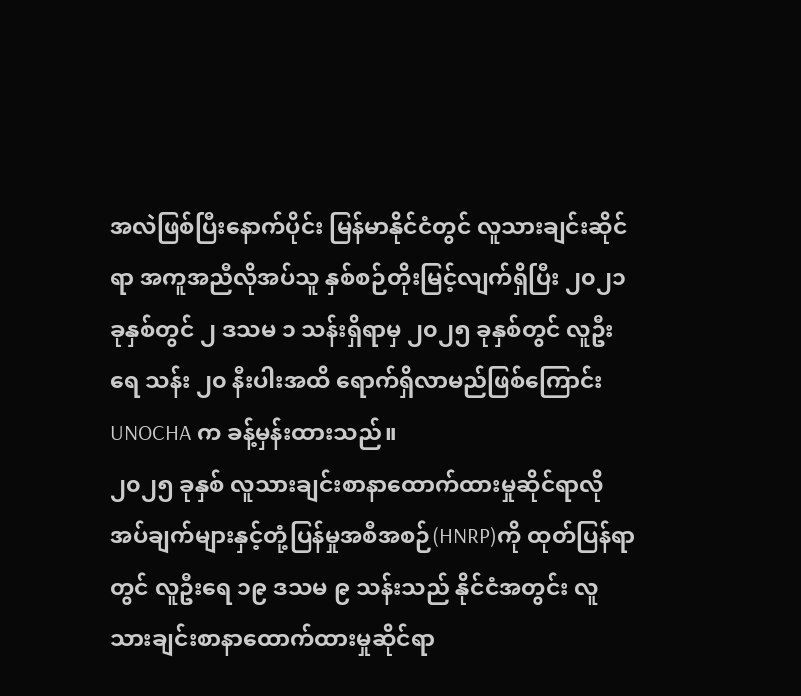အလဲဖြစ်ပြီးနောက်ပိုင်း မြန်မာနိုင်ငံတွင် လူသားချင်းဆိုင်ရာ အကူအညီလိုအပ်သူ နှစ်စဉ်တိုးမြင့်လျက်ရှိပြီး ၂၀၂၁ ခုနှစ်တွင် ၂ ဒသမ ၁ သန်းရှိရာမှ ၂၀၂၅ ခုနှစ်တွင် လူဦးရေ သန်း ၂၀ နီးပါးအထိ ရောက်ရှိလာမည်ဖြစ်ကြောင်း UNOCHA က ခန့်မှန်းထားသည်။
၂၀၂၅ ခုနှစ် လူသားချင်းစာနာထောက်ထားမှုဆိုင်ရာလိုအပ်ချက်များနှင့်တုံ့ပြန်မှုအစီအစဉ်(HNRP)ကို ထုတ်ပြန်ရာတွင် လူဦးရေ ၁၉ ဒသမ ၉ သန်းသည် နိုင်ငံအတွင်း လူသားချင်းစာနာထောက်ထားမှုဆိုင်ရာ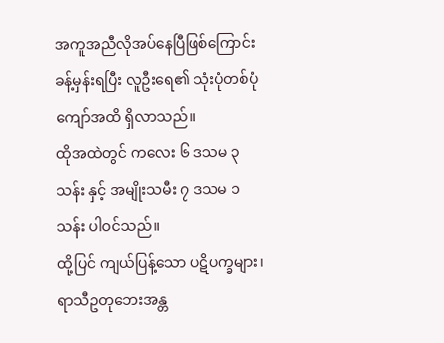အကူအညီလိုအပ်နေပြီဖြစ်ကြောင်း ခန့်မှန်းရပြီး လူဦးရေ၏ သုံးပုံတစ်ပုံကျော်အထိ ရှိလာသည်။
ထိုအထဲတွင် ကလေး ၆ ဒသမ ၃ သန်း နှင့် အမျိုးသမီး ၇ ဒသမ ၁ သန်း ပါဝင်သည်။
ထို့ပြင် ကျယ်ပြန့်သော ပဋိပက္ခများ၊ ရာသီဥတုဘေးအန္တ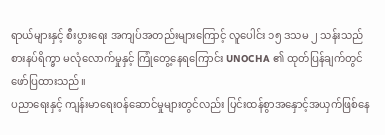ရာယ်များနှင့် စီးပွားရေး အကျပ်အတည်းများကြောင့် လူပေါင်း ၁၅ ဒသမ ၂ သန်းသည် စားနပ်ရိက္ခာ မလုံလောက်မှုနှင့် ကြုံတွေ့နေရကြောင်း UNOCHA ၏ ထုတ်ပြန်ချက်တွင် ဖော်ပြထားသည်။
ပညာရေးနှင့် ကျန်းမာရေးဝန်ဆောင်မှုများတွင်လည်း ပြင်းထန်စွာအနှောင့်အယှက်ဖြစ်နေ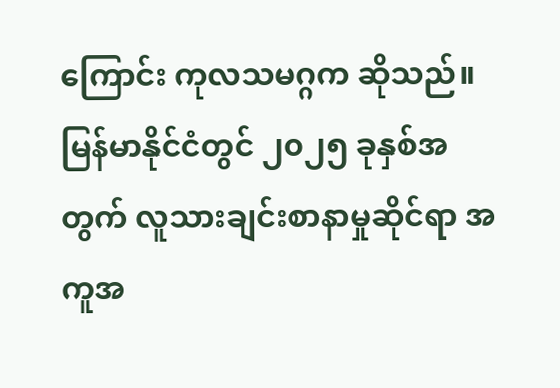ကြောင်း ကုလသမဂ္ဂက ဆိုသည်။
မြန်မာနိုင်ငံတွင် ၂၀၂၅ ခုနှစ်အတွက် လူသားချင်းစာနာမှုဆိုင်ရာ အကူအ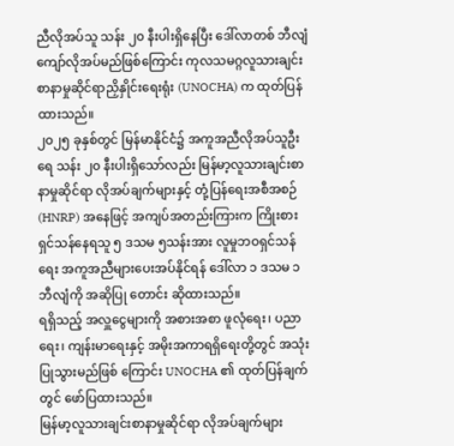ညီလိုအပ်သူ သန်း ၂၀ နီးပါးရှိနေပြီး ဒေါ်လာတစ် ဘီလျံကျော်လိုအပ်မည်ဖြစ်ကြောင်း ကုလသမဂ္ဂလူသားချင်းစာနာမှုဆိုင်ရာညှိနှိုင်းရေးရုံး (UNOCHA) က ထုတ်ပြန်ထားသည်။
၂၀၂၅ ခုနှစ်တွင် မြန်မာနိုင်ငံ၌ အကူအညီလိုအပ်သူဦးရေ သန်း ၂၀ နီးပါးရှိသော်လည်း မြန်မာ့လူသားချင်းစာနာမှုဆိုင်ရာ လိုအပ်ချက်များနှင့် တုံ့ပြန်ရေးအစီအစဉ် (HNRP) အနေဖြင့် အကျပ်အတည်းကြားက ကြိုးစားရှင်သန်နေရသူ ၅ ဒသမ ၅သန်းအား လူမှုဘဝရှင်သန်ရေး အကူအညီများပေးအပ်နိုင်ရန် ဒေါ်လာ ၁ ဒသမ ၁ ဘီလျံကို အဆိုပြု တောင်း ဆိုထားသည်။
ရရှိသည့် အလှူငွေများကို အစားအစာ ဖူလုံရေး၊ ပညာရေး၊ ကျန်းမာရေးနှင့် အမိုးအကာရရှိရေးတို့တွင် အသုံးပြုသွားမည်ဖြစ် ကြောင်း UNOCHA ၏ ထုတ်ပြန်ချက်တွင် ဖော်ပြထားသည်။
မြန်မာ့လူသားချင်းစာနာမှုဆိုင်ရာ လိုအပ်ချက်များ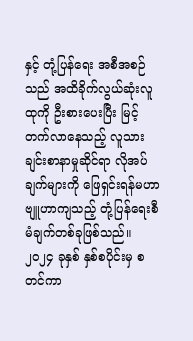နှင့် တုံ့ပြန်ရေး အစီအစဉ်သည် အထိခိုက်လွယ်ဆုံးလူထုကို ဦးစားပေးပြီး မြင့်တက်လာနေသည့် လူသားချင်းစာနာမှုဆိုင်ရာ လိုအပ်ချက်များကို ဖြေရှင်းရန်မဟာဗျူဟာကျသည့် တုံ့ပြန်ရေးစီမံချက်တစ်ခုဖြစ်သည်။
၂၀၂၄ ခုနှစ် နှစ်စပိုင်းမှ စတင်ကာ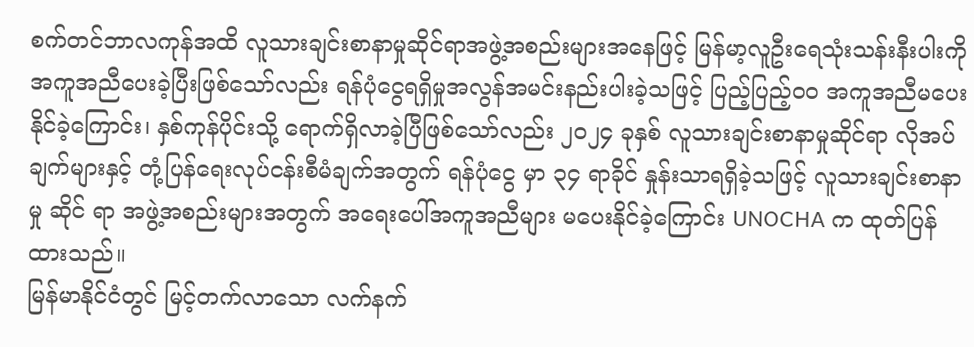စက်တင်ဘာလကုန်အထိ လူသားချင်းစာနာမှုဆိုင်ရာအဖွဲ့အစည်းများအနေဖြင့် မြန်မာ့လူဦးရေသုံးသန်းနီးပါးကို အကူအညီပေးခဲ့ပြီးဖြစ်သော်လည်း ရန်ပုံငွေရရှိမှုအလွန်အမင်းနည်းပါးခဲ့သဖြင့် ပြည့်ပြည့်ဝ၀ အကူအညီမပေးနိုင်ခဲ့ကြောင်း၊ နှစ်ကုန်ပိုင်းသို့ ရောက်ရှိလာခဲ့ပြီဖြစ်သော်လည်း ၂၀၂၄ ခုနှစ် လူသားချင်းစာနာမှုဆိုင်ရာ လိုအပ်ချက်များနှင့် တုံ့ပြန်ရေးလုပ်ငန်းစီမံချက်အတွက် ရန်ပုံငွေ မှာ ၃၄ ရာခိုင် နှုန်းသာရရှိခဲ့သဖြင့် လူသားချင်းစာနာမှု ဆိုင် ရာ အဖွဲ့အစည်းများအတွက် အရေးပေါ်အကူအညီများ မပေးနိုင်ခဲ့ကြောင်း UNOCHA က ထုတ်ပြန်ထားသည်။
မြန်မာနိုင်ငံတွင် မြင့်တက်လာသော လက်နက်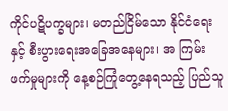ကိုင်ပဋိပက္ခများ၊ မတည်ငြိမ်သော နိုင်ငံရေးနှင့် စီးပွားရေးအခြေအနေများ၊ အ ကြမ်းဖက်မှုများကို နေ့စဉ်ကြုံတွေ့နေရသည့် ပြည်သူ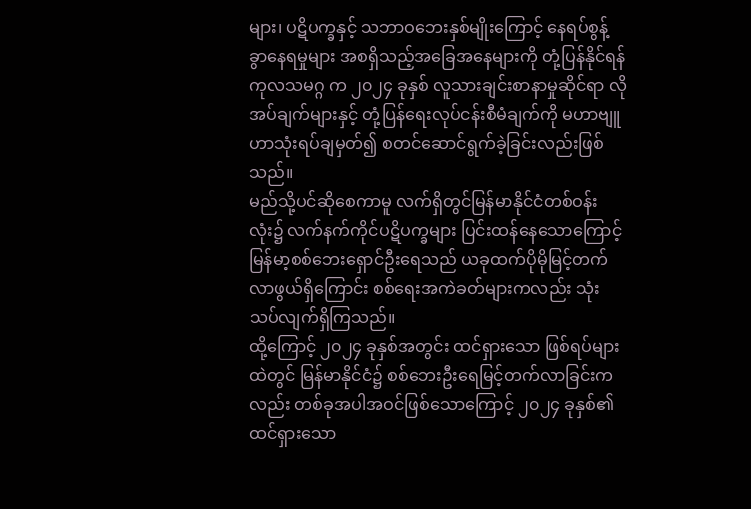များ၊ ပဋိပက္ခနှင့် သဘာဝဘေးနှစ်မျိုးကြောင့် နေရပ်စွန့်ခွာနေရမှုများ အစရှိသည့်အခြေအနေများကို တုံ့ပြန်နိုင်ရန် ကုလသမဂ္ဂ က ၂၀၂၄ ခုနှစ် လူသားချင်းစာနာမှုဆိုင်ရာ လိုအပ်ချက်များနှင့် တုံ့ပြန်ရေးလုပ်ငန်းစီမံချက်ကို မဟာဗျူဟာသုံးရပ်ချမှတ်၍ စတင်ဆောင်ရွက်ခဲ့ခြင်းလည်းဖြစ်သည်။
မည်သို့ပင်ဆိုစေကာမူ လက်ရှိတွင်မြန်မာနိုင်ငံတစ်ဝန်းလုံး၌ လက်နက်ကိုင်ပဋိပက္ခများ ပြင်းထန်နေသောကြောင့် မြန်မာ့စစ်ဘေးရှောင်ဦးရေသည် ယခုထက်ပိုမိုမြင့်တက်လာဖွယ်ရှိကြောင်း စစ်ရေးအကဲခတ်များကလည်း သုံးသပ်လျက်ရှိကြသည်။
ထို့ကြောင့် ၂၀၂၄ ခုနှစ်အတွင်း ထင်ရှားသော ဖြစ်ရပ်များထဲတွင် မြန်မာနိုင်ငံ၌ စစ်ဘေးဦးရေမြင့်တက်လာခြင်းကလည်း တစ်ခုအပါအဝင်ဖြစ်သောကြောင့် ၂၀၂၄ ခုနှစ်၏ ထင်ရှားသော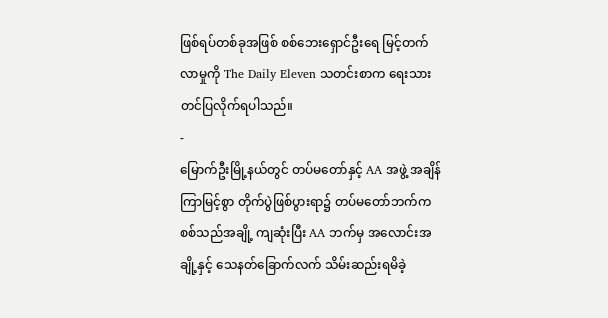ဖြစ်ရပ်တစ်ခုအဖြစ် စစ်ဘေးရှောင်ဦးရေ မြင့်တက်လာမှုကို The Daily Eleven သတင်းစာက ရေးသားတင်ပြလိုက်ရပါသည်။
-
မြောက်ဦးမြို့နယ်တွင် တပ်မတော်နှင့် AA အဖွဲ့ အချိန်ကြာမြင့်စွာ တိုက်ပွဲဖြစ်ပွားရာ၌ တပ်မတော်ဘက်က စစ်သည်အချို့ ကျဆုံးပြီး AA ဘက်မှ အလောင်းအချို့နှင့် သေနတ်ခြောက်လက် သိမ်းဆည်းရမိခဲ့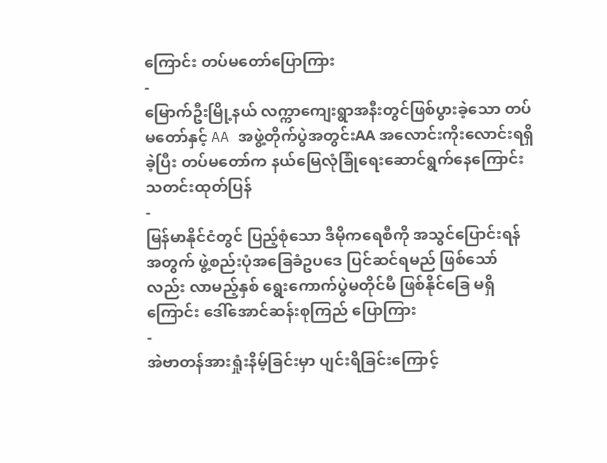ကြောင်း တပ်မတော်ပြောကြား
-
မြောက်ဦးမြို့နယ် လက္ကာကျေးရွာအနီးတွင်ဖြစ်ပွားခဲ့သော တပ်မတော်နှင့် AA အဖွဲ့တိုက်ပွဲအတွင်းAA အလောင်းကိုးလောင်းရရှိခဲ့ပြီး တပ်မတော်က နယ်မြေလုံခြုံရေးဆောင်ရွက်နေကြောင်း သတင်းထုတ်ပြန်
-
မြန်မာနိုင်ငံတွင် ပြည့်စုံသော ဒီမိုကရေစီကို အသွင်ပြောင်းရန်အတွက် ဖွဲ့စည်းပုံအခြေခံဥပဒေ ပြင်ဆင်ရမည် ဖြစ်သော်လည်း လာမည့်နှစ် ရွေးကောက်ပွဲမတိုင်မီ ဖြစ်နိုင်ခြေ မရှိကြောင်း ဒေါ်အောင်ဆန်းစုကြည် ပြောကြား
-
အဲဗာတန်အားရှုံးနိမ့်ခြင်းမှာ ပျင်းရိခြင်းကြောင့်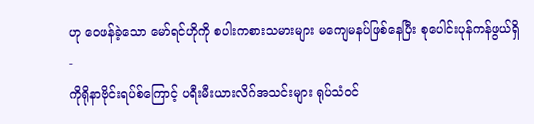ဟု ဝေဖန်ခဲ့သော မော်ရင်ဟိုကို စပါးကစားသမားများ မကျေမနပ်ဖြစ်နေပြီး စုပေါင်းပုန်ကန်ဖွယ်ရှိ
-
ကိုရိုနာဗိုင်းရပ်စ်ကြောင့် ပရီးမီးယားလိဂ်အသင်းများ ရုပ်သံဝင်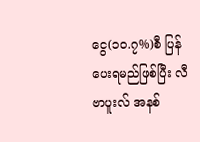ငွေ(၁၀.၇%)စီ ပြန်ပေးရမည်ဖြစ်ပြီး လီဗာပူးလ် အနစ်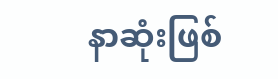နာဆုံးဖြစ်